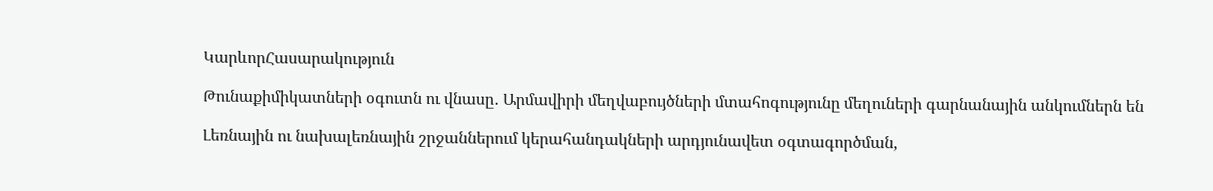ԿարևորՀասարակություն

Թունաքիմիկատների օգուտն ու վնասը․ Արմավիրի մեղվաբույծների մտահոգությունը մեղուների գարնանային անկումներն են

Լեռնային ու նախալեռնային շրջաններում կերահանդակների արդյունավետ օգտագործման,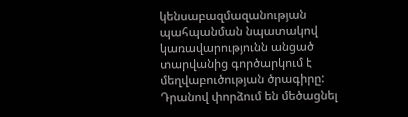կենսաբազմազանության պահպանման նպատակով կառավարությունն անցած տարվանից գործարկում է մեղվաբուծության ծրագիրը: Դրանով փորձում են մեծացնել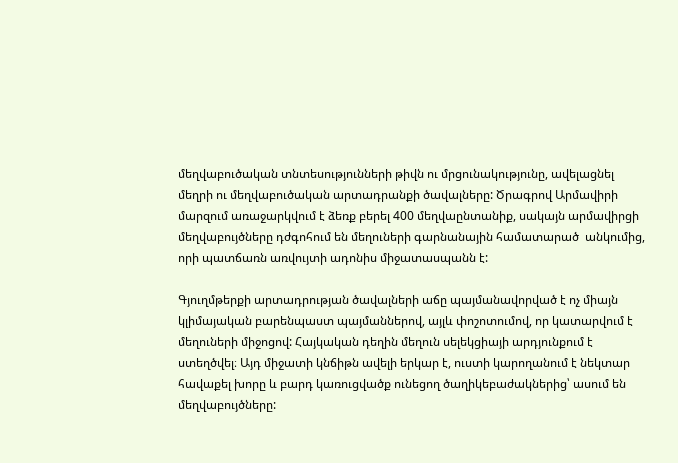մեղվաբուծական տնտեսությունների թիվն ու մրցունակությունը, ավելացնել մեղրի ու մեղվաբուծական արտադրանքի ծավալները: Ծրագրով Արմավիրի մարզում առաջարկվում է ձեռք բերել 400 մեղվաընտանիք, սակայն արմավիրցի մեղվաբույծները դժգոհում են մեղուների գարնանային համատարած  անկումից, որի պատճառն առվույտի ադոնիս միջատասպանն է:

Գյուղմթերքի արտադրության ծավալների աճը պայմանավորված է ոչ միայն կլիմայական բարենպաստ պայմաններով, այլև փոշոտումով, որ կատարվում է մեղուների միջոցով: Հայկական դեղին մեղուն սելեկցիայի արդյունքում է ստեղծվել։ Այդ միջատի կնճիթն ավելի երկար է, ուստի կարողանում է նեկտար հավաքել խորը և բարդ կառուցվածք ունեցող ծաղիկեբաժակներից՝ ասում են մեղվաբույծները: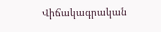Վիճակագրական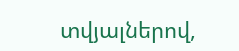տվյալներով,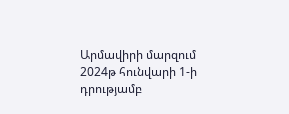Արմավիրի մարզում 2024թ հունվարի 1-ի դրությամբ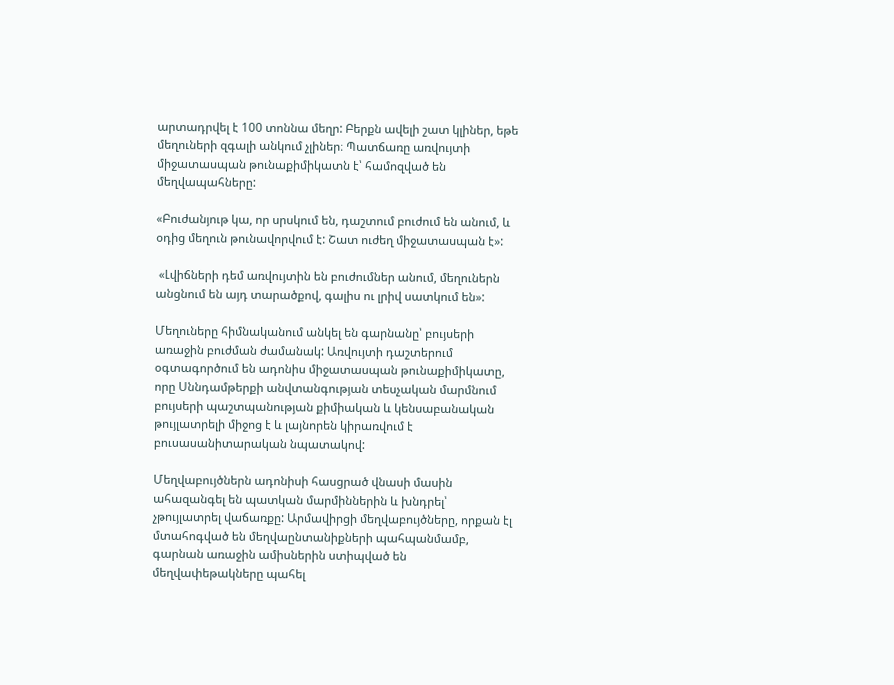արտադրվել է 100 տոննա մեղր: Բերքն ավելի շատ կլիներ, եթե մեղուների զգալի անկում չլիներ։ Պատճառը առվույտի միջատասպան թունաքիմիկատն է՝ համոզված են մեղվապահները:

«Բուժանյութ կա, որ սրսկում են, դաշտում բուժում են անում, և օդից մեղուն թունավորվում է: Շատ ուժեղ միջատասպան է»:

 «Լվիճների դեմ առվույտին են բուժումներ անում, մեղուներն անցնում են այդ տարածքով, գալիս ու լրիվ սատկում են»:

Մեղուները հիմնականում անկել են գարնանը՝ բույսերի առաջին բուժման ժամանակ: Առվույտի դաշտերում օգտագործում են ադոնիս միջատասպան թունաքիմիկատը, որը Սննդամթերքի անվտանգության տեսչական մարմնում բույսերի պաշտպանության քիմիական և կենսաբանական թույլատրելի միջոց է և լայնորեն կիրառվում է բուսասանիտարական նպատակով:

Մեղվաբույծներն ադոնիսի հասցրած վնասի մասին ահազանգել են պատկան մարմիններին և խնդրել՝ չթույլատրել վաճառքը: Արմավիրցի մեղվաբույծները, որքան էլ մտահոգված են մեղվաընտանիքների պահպանմամբ, գարնան առաջին ամիսներին ստիպված են մեղվափեթակները պահել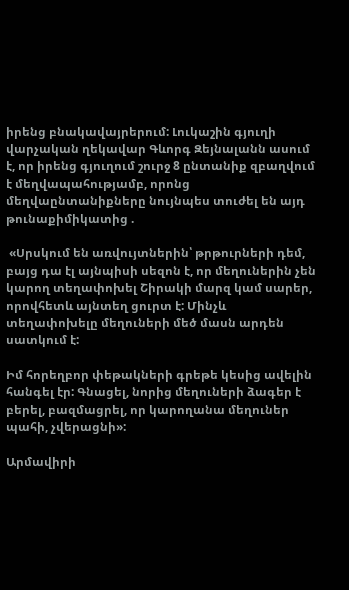իրենց բնակավայրերում: Լուկաշին գյուղի վարչական ղեկավար Գևորգ Զեյնալանն ասում է, որ իրենց գյուղում շուրջ 8 ընտանիք զբաղվում է մեղվապահությամբ, որոնց մեղվաընտանիքները նույնպես տուժել են այդ թունաքիմիկատից .

 «Սրսկում են առվույտներին՝ թրթուրների դեմ, բայց դա էլ այնպիսի սեզոն է, որ մեղուներին չեն կարող տեղափոխել Շիրակի մարզ կամ սարեր, որովհետև այնտեղ ցուրտ է: Մինչև տեղափոխելը մեղուների մեծ մասն արդեն սատկում է:

Իմ հորեղբոր փեթակների գրեթե կեսից ավելին հանգել էր: Գնացել, նորից մեղուների ձագեր է բերել, բազմացրել, որ կարողանա մեղուներ պահի, չվերացնի»:

Արմավիրի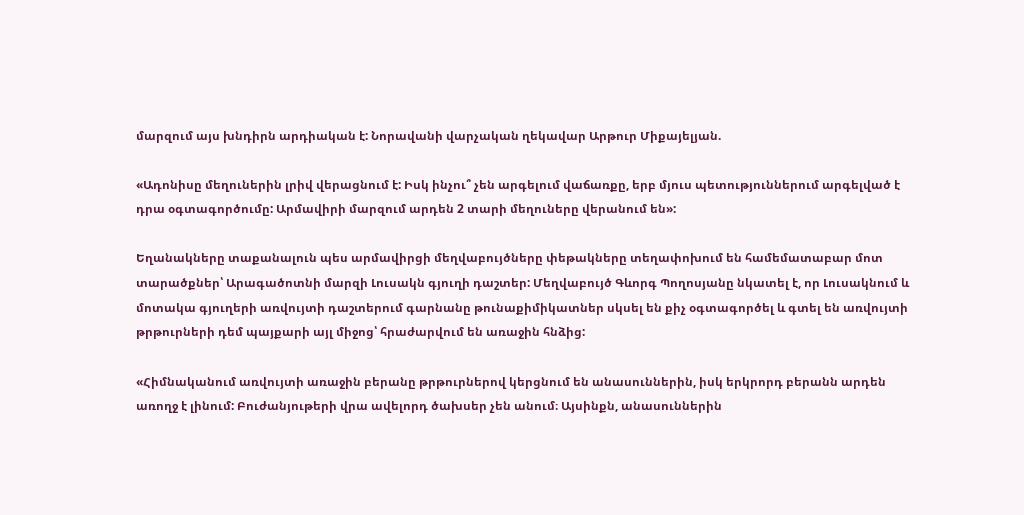մարզում այս խնդիրն արդիական է: Նորավանի վարչական ղեկավար Արթուր Միքայելյան.

«Ադոնիսը մեղուներին լրիվ վերացնում է: Իսկ ինչու՞ չեն արգելում վաճառքը, երբ մյուս պետություններում արգելված է դրա օգտագործումը: Արմավիրի մարզում արդեն 2 տարի մեղուները վերանում են»:

Եղանակները տաքանալուն պես արմավիրցի մեղվաբույծները փեթակները տեղափոխում են համեմատաբար մոտ տարածքներ՝ Արագածոտնի մարզի Լուսակն գյուղի դաշտեր: Մեղվաբույծ Գևորգ Պողոսյանը նկատել է, որ Լուսակնում և մոտակա գյուղերի առվույտի դաշտերում գարնանը թունաքիմիկատներ սկսել են քիչ օգտագործել և գտել են առվույտի թրթուրների դեմ պայքարի այլ միջոց՝ հրաժարվում են առաջին հնձից:

«Հիմնականում առվույտի առաջին բերանը թրթուրներով կերցնում են անասուններին, իսկ երկրորդ բերանն արդեն առողջ է լինում: Բուժանյութերի վրա ավելորդ ծախսեր չեն անում։ Այսինքն, անասուններին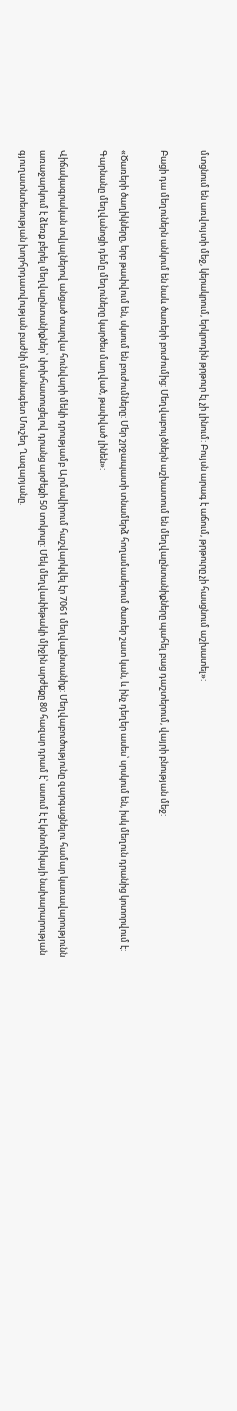մտցնում են առվույտի մեջ, կերակրում, երկրոդին թրթուր էլ չի լինում: Բույսն արագ է աճում, թրթուրը չի հասցնում աշխատել»:

Բացի դա մեղուներն անկում են նաև ծառերի բուժումից: Մեղվաբույծներն աշխատում են մեղվաընտանիքները պահել բաց դաշտերում, վայրի բնության մեջ:

«Ծառերի ծաղիկները, երբ թափվում են, սկսում են բուժումները: Մեր շրջապատի տնամերձ հողամասերում ծառեր շատ կան, և ինչ դեղեր ասես՝ սրսկում են, իսկ մեղուն դրանից կոտորվում է: Գարնանը մեղվանոցի դեմը մեղուները կարծես մաղված, թափված լինեն»:

Վիճակագրական տվյալներով անցած տարվա հունվարի մեկի դրությամբ Արմավիրում հաշվարկվել էր 7061 մեղվաընտանիք: Մեղվաբուծությունը զարգացնելու համար կառավարությունն առաջարկում է ձեռք բերել մեղվաընտանիքներ՝ փոխհատուցելով դրանց արժեքի 50 տոկոսը: Մեկ մեղվափեթակի միջին արժեքը 80 հազար դրամ է՝ ասում է Էկոնոմիկայի նախարարության գյուղատնտեսության խորհրդատվության բաժնի մասնագետ Մուշեղ Ղազարյանը.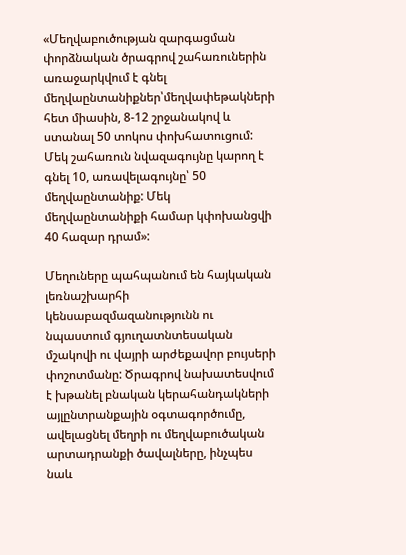«Մեղվաբուծության զարգացման փորձնական ծրագրով շահառուներին առաջարկվում է գնել մեղվաընտանիքներ՝մեղվափեթակների հետ միասին, 8-12 շրջանակով և ստանալ 50 տոկոս փոխհատուցում: Մեկ շահառուն նվազագույնը կարող է գնել 10, առավելագույնը՝ 50 մեղվաընտանիք: Մեկ մեղվաընտանիքի համար կփոխանցվի 40 հազար դրամ»:

Մեղուները պահպանում են հայկական լեռնաշխարհի կենսաբազմազանությունն ու նպաստում գյուղատնտեսական մշակովի ու վայրի արժեքավոր բույսերի փոշոտմանը: Ծրագրով նախատեսվում է խթանել բնական կերահանդակների այլընտրանքային օգտագործումը, ավելացնել մեղրի ու մեղվաբուծական արտադրանքի ծավալները, ինչպես նաև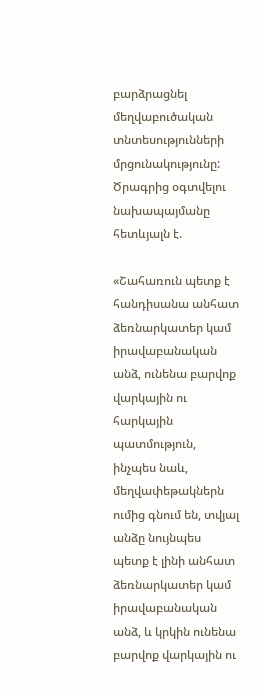բարձրացնել մեղվաբուծական տնտեսությունների մրցունակությունը: Ծրագրից օգտվելու նախապայմանը հետևյալն է.

«Շահառուն պետք է հանդիսանա անհատ ձեռնարկատեր կամ իրավաբանական անձ, ունենա բարվոք վարկային ու հարկային պատմություն, ինչպես նաև, մեղվափեթակներն ումից գնում են, տվյալ անձը նույնպես պետք է լինի անհատ ձեռնարկատեր կամ իրավաբանական անձ, և կրկին ունենա բարվոք վարկային ու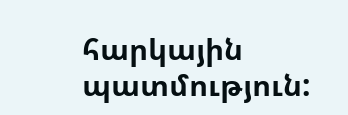հարկային պատմություն: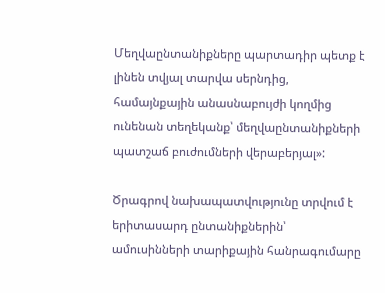Մեղվաընտանիքները պարտադիր պետք է լինեն տվյալ տարվա սերնդից, համայնքային անասնաբույժի կողմից ունենան տեղեկանք՝ մեղվաընտանիքների պատշաճ բուժումների վերաբերյալ»:

Ծրագրով նախապատվությունը տրվում է երիտասարդ ընտանիքներին՝ ամուսինների տարիքային հանրագումարը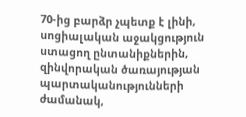70-ից բարձր չպետք է լինի, սոցիալական աջակցություն ստացող ընտանիքներին, զինվորական ծառայության պարտականությունների ժամանակ,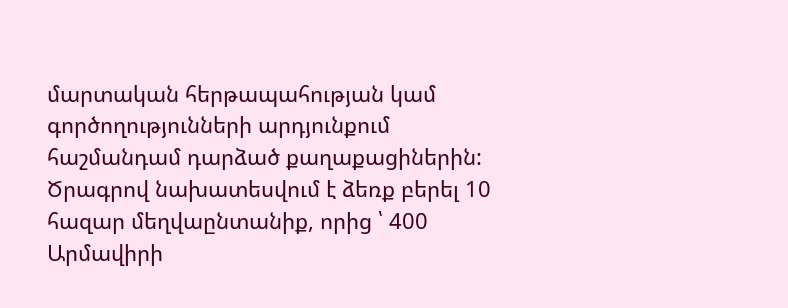մարտական հերթապահության կամ գործողությունների արդյունքում հաշմանդամ դարձած քաղաքացիներին: Ծրագրով նախատեսվում է ձեռք բերել 10 հազար մեղվաընտանիք, որից ՝ 400 Արմավիրի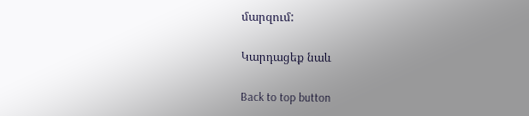մարզում:

Կարդացեք նաև

Back to top button